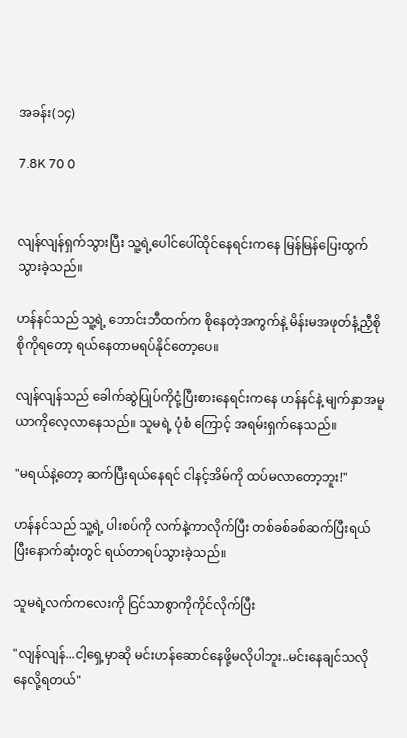အခန်း(၁၄)

7.8K 70 0


လျန်လျန်ရှက်သွားပြီး သူ့ရဲ့ပေါင်ပေါ်ထိုင်နေရင်းကနေ မြန်မြန်ပြေးထွက်သွားခဲ့သည်။

ဟန်နင်သည် သူ့ရဲ့ ဘောင်းဘီထက်က စိုနေတဲ့အကွက်နဲ့ မိန်းမအဖုတ်နံ့ညှီစိုစိုကိုရတော့ ရယ်နေတာမရပ်နိုင်တော့ပေ။

လျန်လျန်သည် ခေါက်ဆွဲပြုပ်ကိုငုံ့ပြီးစားနေရင်းကနေ ဟန်နင်နဲ့ မျက်နှာအမူယာကိုလေ့လာနေသည်။ သူမရဲ့ ပုံစံ ကြောင့် အရမ်းရှက်နေသည်။

"မရယ်နဲ့တော့ ဆက်ပြီးရယ်နေရင် ငါနင့်အိမ်ကို ထပ်မလာတော့ဘူး!"

ဟန်နင်သည် သူ့ရဲ့ ပါးစပ်ကို လက်နဲ့ကာလိုက်ပြီး တစ်ခစ်ခစ်ဆက်ပြီးရယ်ပြီးနောက်ဆုံးတွင် ရယ်တာရပ်သွားခဲ့သည်။

သူမရဲ့လက်ကလေးကို ငြင်သာစွာကိုကိုင်လိုက်ပြီး

"လျန်လျန်...ငါ့ရှေ့မှာဆို မင်းဟန်ဆောင်နေဖို့မလိုပါဘူး..မင်းနေချင်သလိုနေလို့ရတယ်"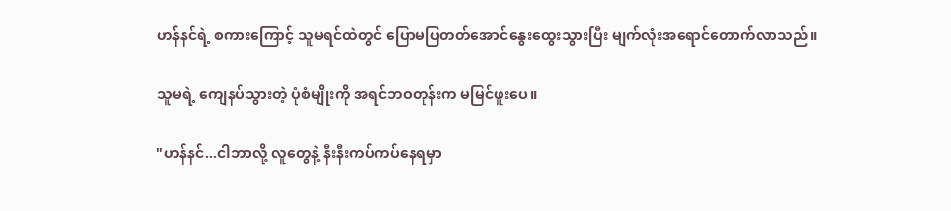ဟန်နင်ရဲ့ စကားကြောင့် သူမရင်ထဲတွင် ပြောမပြတတ်အောင်နွေးထွေးသွားပြီး မျက်လုံးအရောင်တောက်လာသည်။

သူမရဲ့ ကျေနပ်သွားတဲ့ ပုံစံမျိုးကို အရင်ဘဝတုန်းက မမြင်ဖူးပေ။

"ဟန်နင်...ငါဘာလို့ လူတွေနဲ့ နီးနီးကပ်ကပ်နေရမှာ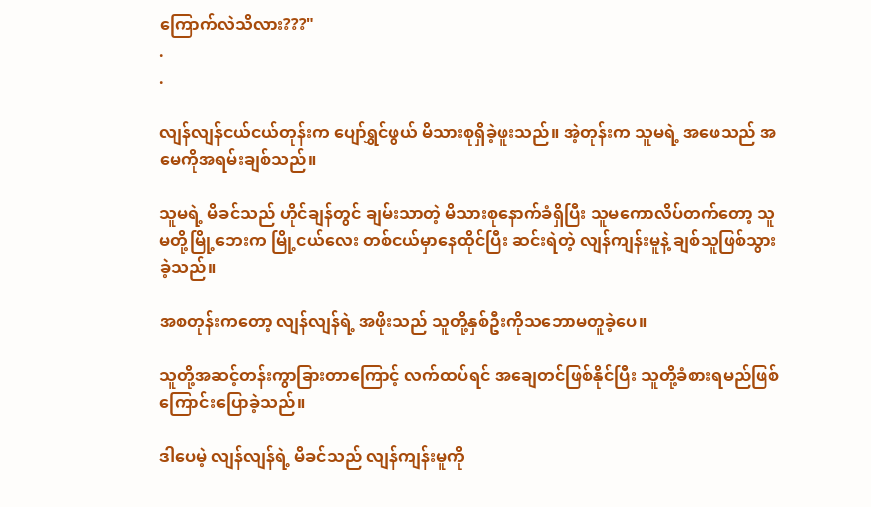ကြောက်လဲသိလား???"
.
.

လျန်လျန်ငယ်ငယ်တုန်းက ပျော်ရွှင်ဖွယ် မိသားစုရှိခဲ့ဖူးသည်။ အဲ့တုန်းက သူမရဲ့ အဖေသည် အမေကိုအရမ်းချစ်သည်။

သူမရဲ့ မိခင်သည် ဟိုင်ချန်တွင် ချမ်းသာတဲ့ မိသားစုနောက်ခံရှိပြီး သူမကောလိပ်တက်တော့ သူမတို့မြို့ဘေးက မြို့ငယ်လေး တစ်ငယ်မှာနေထိုင်ပြီး ဆင်းရဲတဲ့ လျန်ကျန်းမူနဲ့ ချစ်သူဖြစ်သွားခဲ့သည်။

အစတုန်းကတော့ လျန်လျန်ရဲ့ အဖိုးသည် သူတို့နှစ်ဦးကိုသဘောမတူခဲ့ပေ။

သူတို့အဆင့်တန်းကွာခြားတာကြောင့် လက်ထပ်ရင် အချေတင်ဖြစ်နိုင်ပြီး သူတို့ခံစားရမည်ဖြစ်ကြောင်းပြောခဲ့သည်။

ဒါပေမဲ့ လျန်လျန်ရဲ့ မိခင်သည် လျန်ကျန်းမူကို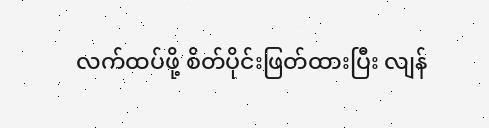လက်ထပ်ဖို့ စိတ်ပိုင်းဖြတ်ထားပြီး လျန်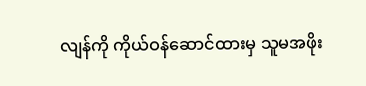လျန်ကို ကိုယ်ဝန်ဆောင်ထားမှ သူမအဖိုး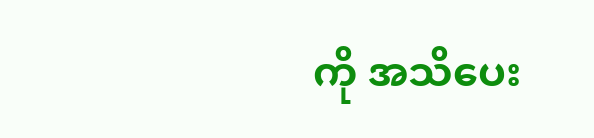ကို အသိပေး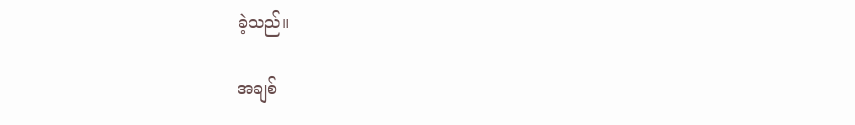ခဲ့သည်။

အချစ်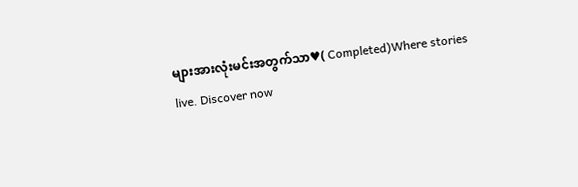များအားလုံးမင်းအတွက်သာ♥( Completed)Where stories live. Discover now